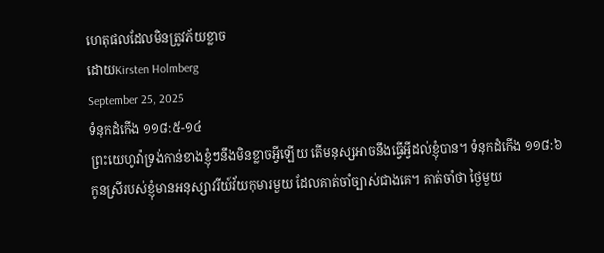ហេតុផលដែលមិនត្រូវភ័យខ្លាច
ដោយKirsten Holmberg
September 25, 2025
ទំនុកដំកើង ១១៨:៥-១៤
ព្រះយេហូវ៉ាទ្រង់កាន់ខាងខ្ញុំៗនឹងមិនខ្លាចអ្វីឡើយ តើមនុស្សអាចនឹងធ្វើអ្វីដល់ខ្ញុំបាន។ ទំនុកដំកើង ១១៨:៦
កូនស្រីរបស់ខ្ញុំមានអនុស្សាវរីយ៍វ័យកុមារមួយ ដែលគាត់ចាំច្បាស់ជាងគេ។ គាត់ចាំថា ថ្ងៃមួយ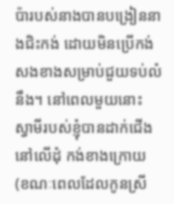ប៉ារបស់នាងបានបង្រៀននាងជិះកង់ ដោយមិនប្រើកង់សងខាងសម្រាប់ជួយទប់លំនឹង។ នៅពេលមួយនោះ ស្វាមីរបស់ខ្ញុំបានដាក់ជើងនៅលើដុំ កង់ខាងក្រោយ (ខណៈពេលដែលកូនស្រី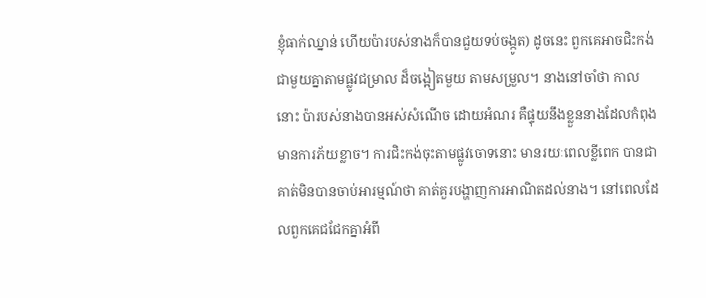ខ្ញុំធាក់ឈ្នាន់ ហើយប៉ារបស់នាងក៏បានជួយទប់ចង្កូត) ដូចនេះ ពួកគេអាចជិះកង់ជាមួយគ្នាតាមផ្លូវជម្រាល ដ៏ចង្អៀតមួយ តាមសម្រួល។ នាងនៅចាំថា កាលនោះ ប៉ារបស់នាងបានអស់សំណើច ដោយអំណរ គឺផ្ទុយនឹងខ្លួននាងដែលកំពុងមានការភ័យខ្លាច។ ការជិះកង់ចុះតាមផ្លូវចោទនោះ មានរយៈពេលខ្លីពេក បានជាគាត់មិនបានចាប់អារម្មណ៍ថា គាត់គួរបង្ហាញការអាណិតដល់នាង។ នៅពេលដែលពួកគេជជែកគ្នាអំពី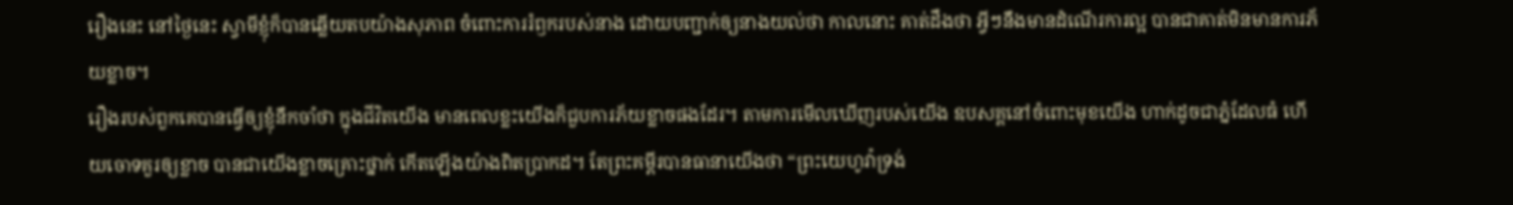រឿងនេះ នៅថ្ងៃនេះ ស្វាមីខ្ញុំក៏បានឆ្លើយតបយ៉ាងសុភាព ចំពោះការរំឭករបស់នាង ដោយបញ្ជាក់ឲ្យនាងយល់ថា កាលនោះ គាត់ដឹងថា អ្វីៗនឹងមានដំណើរការល្អ បានជាគាត់មិនមានការភ័យខ្លាច។
រឿងរបស់ពួកគេបានធ្វើឲ្យខ្ញុំនឹកចាំថា ក្នុងជីវិតយើង មានពេលខ្លះយើងក៏ជួបការភ័យខ្លាចផងដែរ។ តាមការមើលឃើញរបស់យើង ឧបសគ្គនៅចំពោះមុខយើង ហាក់ដូចជាភ្នំដែលធំ ហើយចោទគួរឲ្យខ្លាច បានជាយើងខ្លាចគ្រោះថ្នាក់ កើតឡើងយ៉ាងពិតប្រាកដ។ តែព្រះគម្ពីរបានធានាយើងថា “ព្រះយេហូវ៉ាទ្រង់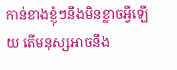កាន់ខាងខ្ញុំៗនឹងមិនខ្លាចអ្វីឡើយ តើមនុស្សអាចនឹង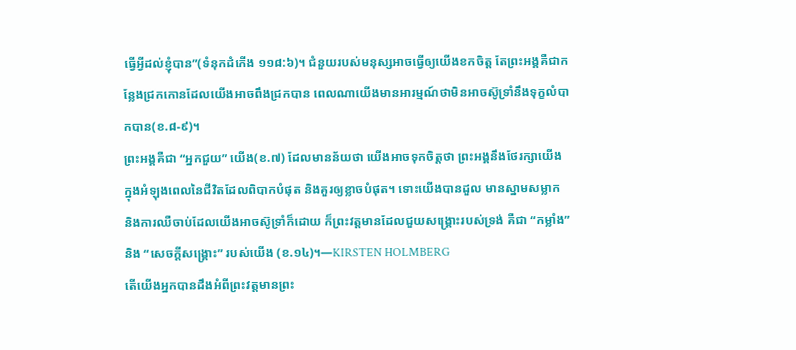ធ្វើអ្វីដល់ខ្ញុំបាន”(ទំនុកដំកើង ១១៨:៦)។ ជំនួយរបស់មនុស្សអាចធ្វើឲ្យយើងខកចិត្ត តែព្រះអង្គគឺជាកន្លែងជ្រកកោនដែលយើងអាចពឹងជ្រកបាន ពេលណាយើងមានអារម្មណ៍ថាមិនអាចស៊ូទ្រាំនឹងទុក្ខលំបាកបាន(ខ.៨-៩)។
ព្រះអង្គគឺជា “អ្នកជួយ” យើង(ខ.៧) ដែលមានន័យថា យើងអាចទុកចិត្តថា ព្រះអង្គនឹងថែរក្សាយើង ក្នុងអំឡុងពេលនៃជីវិតដែលពិបាកបំផុត និងគួរឲ្យខ្លាចបំផុត។ ទោះយើងបានដួល មានស្នាមសម្លាក និងការឈឺចាប់ដែលយើងអាចស៊ូទ្រាំក៏ដោយ ក៏ព្រះវត្តមានដែលជួយសង្គ្រោះរបស់ទ្រង់ គឺជា “កម្លាំង” និង “សេចក្តីសង្គ្រោះ” របស់យើង (ខ.១៤)។—KIRSTEN HOLMBERG
តើយើងអ្នកបានដឹងអំពីព្រះវត្តមានព្រះ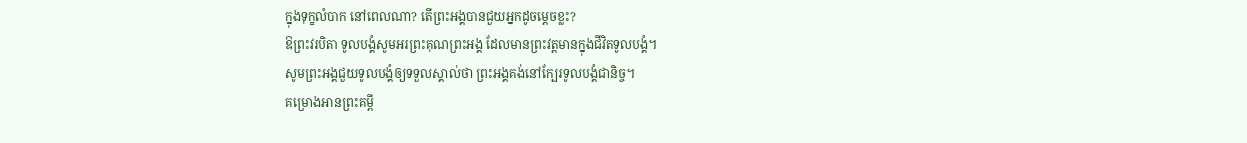ក្នុងទុក្ខលំបាក នៅពេលណា? តើព្រះអង្គបានជួយអ្នកដូចម្តេចខ្លះ?
ឱព្រះវរបិតា ទូលបង្គំសូមអរព្រះគុណព្រះអង្គ ដែលមានព្រះវត្តមានក្នុងជីវិតទូលបង្គំ។
សូមព្រះអង្គជួយទូលបង្គំឲ្យទទួលស្គាល់ថា ព្រះអង្គគង់នៅក្បែរទូលបង្គំជានិច្ច។
គម្រោងអានព្រះគម្ពី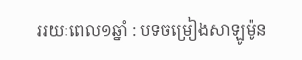ររយៈពេល១ឆ្នាំ : បទចម្រៀងសាឡូម៉ូន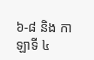៦-៨ និង កាឡាទី ៤